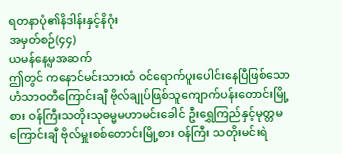ရတနာပုံ၏နိဒါန်းနှင့်နိဂုံး
အမှတ်စဉ်(၄၄)
ယမန်နေ့မှအဆက်
ဤတွင် ကနောင်မင်းသားထံ ဝင်ရောက်ပူးပေါင်းနေပြီဖြစ်သော ဟံသာဝတီကြောင်းချီ ဗိုလ်ချုပ်ဖြစ်သူကျောက်ပန်းတောင်းမြို့စား ဝန်ကြီးသတိုးသုဓမ္မမဟာမင်းခေါင် ဦးရွှေကြည်နှင့်မုတ္တမကြောင်းချီ ဗိုလ်မှူးစစ်တောင်းမြို့စား ဝန်ကြီး သတိုးမင်းရဲ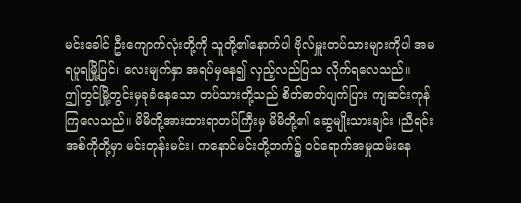မင်းခေါင် ဦးကျောက်လုံးတို့ကို သူတို့၏နောက်ပါ ဗိုလ်မှူးတပ်သားများကိုပါ အမရပူရမြို့ပြင်၊ လေးမျက်နှာ အရပ်မှနေ၍ လှည့်လည်ပြသ လိုက်ရလေသည်။
ဤတွင်မြို့တွင်းမှခုခံနေသော တပ်သားတို့သည် စိတ်ဓာတ်ပျက်ပြား ကျဆင်းကုန်ကြလေသည်။ မိမိတို့အားထားရာတပ်ကြီးမှ မိမိတို့၏ ဆွေမျိုးသားချင်း ၊ညီရင်းအစ်ကိုတို့မှာ မင်းတုန်းမင်း၊ ကနောင်မင်းတို့ဘက်၌ ဝင်ရောက်အမှုထမ်းနေ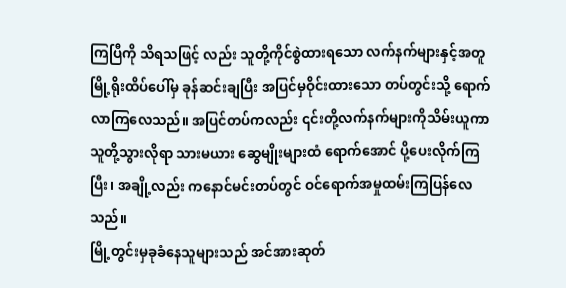ကြပြီကို သိရသဖြင့် လည်း သူတို့ကိုင်စွဲထားရသော လက်နက်များနှင့်အတူ မြို့ရိုးထိပ်ပေါ်မှ ခုန်ဆင်းချပြီး အပြင်မှဝိုင်းထားသော တပ်တွင်းသို့ ရောက်လာကြလေသည်။ အပြင်တပ်ကလည်း ၎င်းတို့လက်နက်များကိုသိမ်းယူကာ သူတို့သွားလိုရာ သားမယား ဆွေမျိုးများထံ ရောက်အောင် ပို့ပေးလိုက်ကြပြီး၊ အချို့လည်း ကနောင်မင်းတပ်တွင် ဝင်ရောက်အမှုထမ်းကြပြန်လေသည်။
မြို့တွင်းမှခုခံနေသူများသည် အင်အားဆုတ်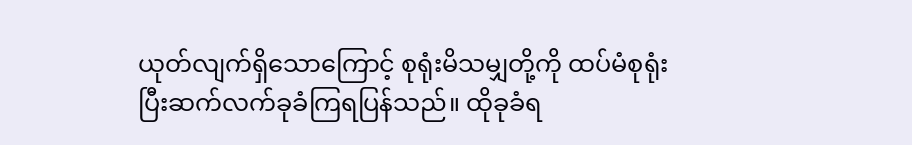ယုတ်လျက်ရှိသောကြောင့် စုရုံးမိသမျှတို့ကို ထပ်မံစုရုံးပြီးဆက်လက်ခုခံကြရပြန်သည်။ ထိုခုခံရ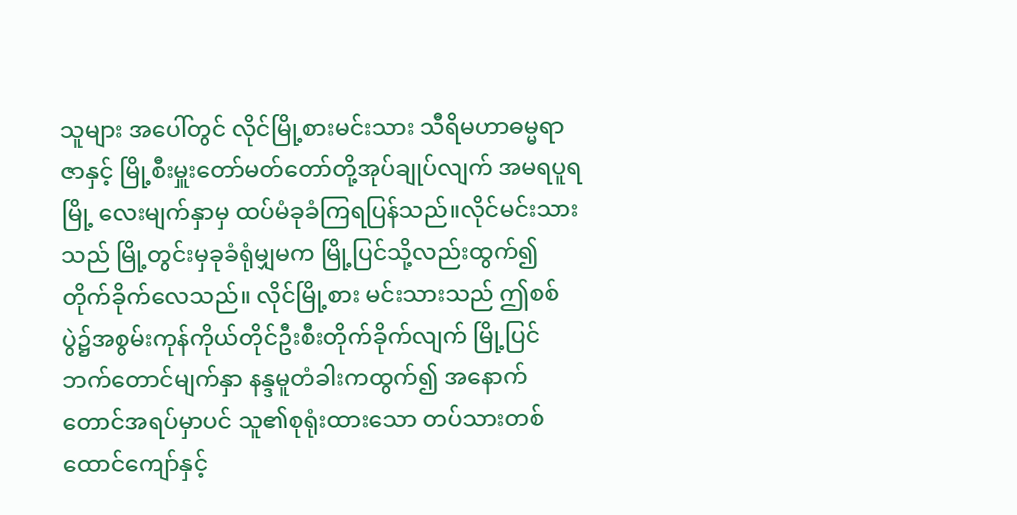သူများ အပေါ်တွင် လိုင်မြို့စားမင်းသား သီရိမဟာဓမ္မရာဇာနှင့် မြို့စီးမှူးတော်မတ်တော်တို့အုပ်ချုပ်လျက် အမရပူရမြို့ လေးမျက်နှာမှ ထပ်မံခုခံကြရပြန်သည်။လိုင်မင်းသားသည် မြို့တွင်းမှခုခံရုံမျှမက မြို့ပြင်သို့လည်းထွက်၍တိုက်ခိုက်လေသည်။ လိုင်မြို့စား မင်းသားသည် ဤစစ်ပွဲ၌အစွမ်းကုန်ကိုယ်တိုင်ဦးစီးတိုက်ခိုက်လျက် မြို့ပြင်ဘက်တောင်မျက်နှာ နန္ဒမူတံခါးကထွက်၍ အနောက်တောင်အရပ်မှာပင် သူ၏စုရုံးထားသော တပ်သားတစ်ထောင်ကျော်နှင့်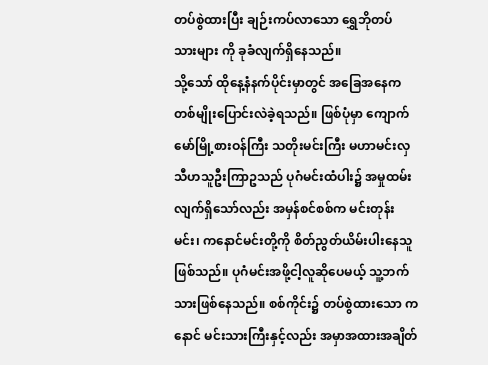တပ်စွဲထားပြီး ချဉ်းကပ်လာသော ရွှေဘိုတပ် သားများ ကို ခုခံလျက်ရှိနေသည်။
သို့သော် ထိုနေ့နံနက်ပိုင်းမှာတွင် အခြေအနေကတစ်မျိုးပြောင်းလဲခဲ့ရသည်။ ဖြစ်ပုံမှာ ကျောက်မော်မြို့စားဝန်ကြီး သတိုးမင်းကြီး မဟာမင်းလှသီဟသူဦးကြာဥသည် ပုဂံမင်းထံပါး၌ အမှုထမ်းလျက်ရှိသော်လည်း အမှန်စင်စစ်က မင်းတုန်းမင်း၊ ကနောင်မင်းတို့ကို စိတ်ညွတ်ယိမ်းပါးနေသူဖြစ်သည်။ ပုဂံမင်းအဖို့ငါ့လူဆိုပေမယ့် သူ့ဘက်သားဖြစ်နေသည်။ စစ်ကိုင်း၌ တပ်စွဲထားသော ကနောင် မင်းသားကြီးနှင့်လည်း အမှာအထားအချိတ်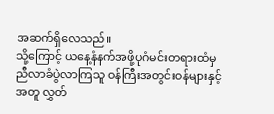အဆက်ရှိလေသည်။
သို့ကြောင့် ယနေ့နံနက်အဖို့ပုဂံမင်းတရားထံမှ ညီလာခံပွဲလာကြသူ ဝန်ကြီးအတွင်းဝန်များနှင့်အတူ လွှတ်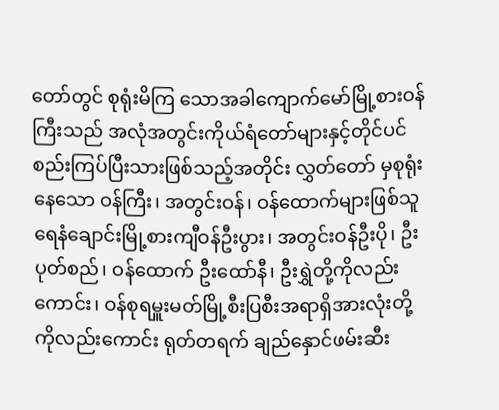တော်တွင် စုရုံးမိကြ သောအခါကျောက်မော်မြို့စားဝန်ကြီးသည် အလုံအတွင်းကိုယ်ရံတော်များနှင့်တိုင်ပင်စည်းကြပ်ပြီးသားဖြစ်သည့်အတိုင်း လွှတ်တော် မှစုရုံးနေသော ဝန်ကြီး၊ အတွင်းဝန်၊ ဝန်ထောက်များဖြစ်သူ ရေနံချောင်းမြို့စားကျီဝန်ဦးပွား၊ အတွင်းဝန်ဦးပို၊ ဦးပုတ်စည်၊ ဝန်ထောက် ဦးထော်နီ၊ ဦးရွှဲတို့ကိုလည်းကောင်း၊ ဝန်စုရမှူးမတ်မြို့စီးပြစီးအရာရှိအားလုံးတို့ကိုလည်းကောင်း ရုတ်တရက် ချည်နှောင်ဖမ်းဆီး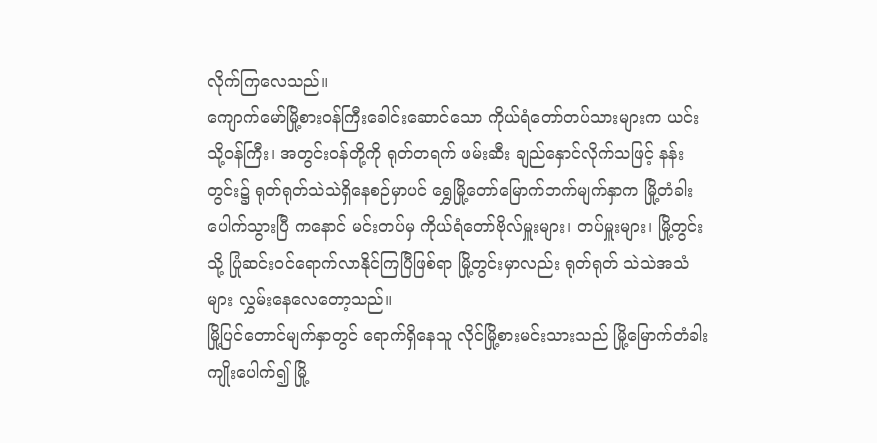လိုက်ကြလေသည်။
ကျောက်မော်မြို့စားဝန်ကြီးခေါင်းဆောင်သော ကိုယ်ရံတော်တပ်သားများက ယင်းသို့ဝန်ကြီး၊ အတွင်းဝန်တို့ကို ရုတ်တရက် ဖမ်းဆီး ချည်နှောင်လိုက်သဖြင့် နန်းတွင်း၌ ရုတ်ရုတ်သဲသဲရှိနေစဉ်မှာပင် ရွှေမြို့တော်မြောက်ဘက်မျက်နှာက မြို့တံခါးပေါက်သွားပြီ ကနောင် မင်းတပ်မှ ကိုယ်ရံတော်ဗိုလ်မှူးများ၊ တပ်မှူးများ၊ မြို့တွင်းသို့ ပြုံဆင်းဝင်ရောက်လာနိုင်ကြပြီဖြစ်ရာ မြို့တွင်းမှာလည်း ရုတ်ရုတ် သဲသဲအသံများ လွှမ်းနေလေတော့သည်။
မြို့ပြင်တောင်မျက်နှာတွင် ရောက်ရှိနေသူ လိုင်မြို့စားမင်းသားသည် မြို့မြောက်တံခါး ကျိုးပေါက်၍ မြို့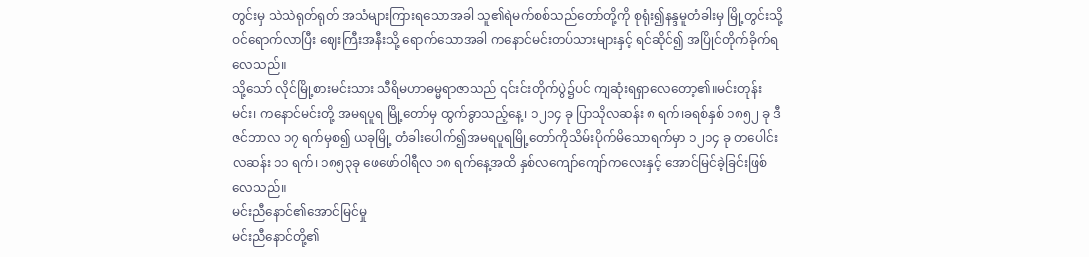တွင်းမှ သဲသဲရုတ်ရုတ် အသံများကြားရသောအခါ သူ၏ရဲမက်စစ်သည်တော်တို့ကို စုရုံး၍နန္ဒမူတံခါးမှ မြို့တွင်းသို့ဝင်ရောက်လာပြီး ဈေးကြီးအနီးသို့ ရောက်သောအခါ ကနောင်မင်းတပ်သားများနှင့် ရင်ဆိုင်၍ အပြိုင်တိုက်ခိုက်ရလေသည်။
သို့သော် လိုင်မြို့စားမင်းသား သီရိမဟာဓမ္မရာဇာသည် ၎င်းင်းတိုက်ပွဲ၌ပင် ကျဆုံးရရှာလေတော့၏။မင်းတုန်းမင်း၊ ကနောင်မင်းတို့ အမရပူရ မြို့တော်မှ ထွက်ခွာသည့်နေ့၊ ၁၂၁၄ ခု ပြာသိုလဆန်း ၈ ရက်၊ခရစ်နှစ် ၁၈၅၂ ခု ဒီဇင်ဘာလ ၁၇ ရက်မှစ၍ ယခုမြို့ တံခါးပေါက်၍အမရပူရမြို့တော်ကိုသိမ်းပိုက်မိသောရက်မှာ ၁၂၁၄ ခု တပေါင်းလဆန်း ၁၁ ရက်၊ ၁၈၅၃ခု ဖေဖော်ဝါရီလ ၁၈ ရက်နေ့အထိ နှစ်လကျော်ကျော်ကလေးနှင့် အောင်မြင်ခဲ့ခြင်းဖြစ်လေသည်။
မင်းညီနောင်၏အောင်မြင်မှု
မင်းညီနောင်တို့၏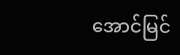အောင်မြင်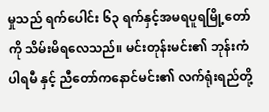မှုသည် ရက်ပေါင်း ၆၃ ရက်နှင့်အမရပူရမြို့တော်ကို သိမ်းမိရလေသည်။ မင်းတုန်းမင်း၏ ဘုန်းကံပါရမီ နှင့် ညီတော်ကနောင်မင်း၏ လက်ရုံးရည်တို့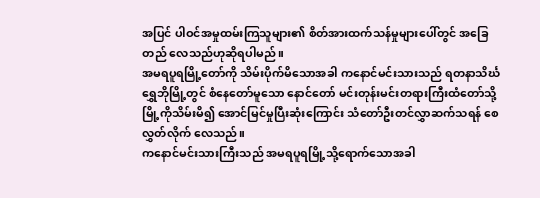အပြင် ပါဝင်အမှုထမ်းကြသူများ၏ စိတ်အားထက်သန်မှုများပေါ်တွင် အခြေတည် လေသည်ဟုဆိုရပါမည်။
အမရပူရမြို့တော်ကို သိမ်းပိုက်မိသောအခါ ကနောင်မင်းသားသည် ရတနာသိင်္ဃရွှေဘိုမြို့တွင် စံနေတော်မူသော နောင်တော် မင်းတုန်းမင်းတရားကြီးထံတော်သို့ မြို့ကိုသိမ်းမိ၍ အောင်မြင်မှုပြီးဆုံးကြောင်း သံတော်ဦးတင်လွှာဆက်သရန် စေလွှတ်လိုက် လေသည်။
ကနောင်မင်းသားကြီးသည် အမရပူရမြို့သို့ရောက်သောအခါ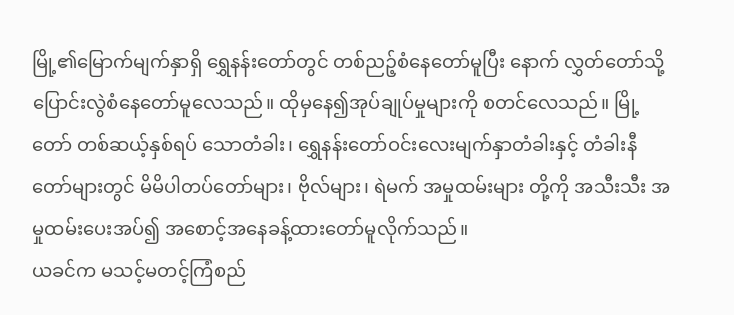မြို့၏မြောက်မျက်နှာရှိ ရွှေနန်းတော်တွင် တစ်ညဉ့်စံနေတော်မူပြီး နောက် လွှတ်တော်သို့ ပြောင်းလွဲစံနေတော်မူလေသည်။ ထိုမှနေ၍အုပ်ချုပ်မှုများကို စတင်လေသည်။ မြို့တော် တစ်ဆယ့်နှစ်ရပ် သောတံခါး၊ ရွှေနန်းတော်ဝင်းလေးမျက်နှာတံခါးနှင့် တံခါးနီတော်များတွင် မိမိပါတပ်တော်များ၊ ဗိုလ်များ၊ ရဲမက် အမှုထမ်းများ တို့ကို အသီးသီး အမှုထမ်းပေးအပ်၍ အစောင့်အနေခန့်ထားတော်မူလိုက်သည်။
ယခင်က မသင့်မတင့်ကြံစည်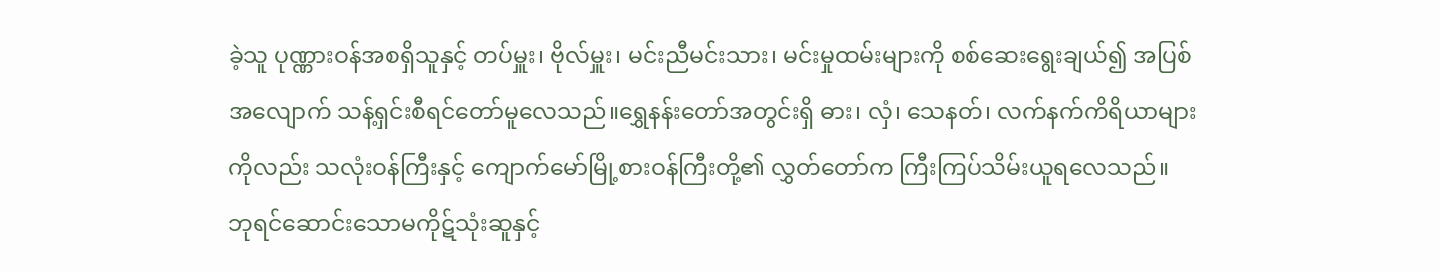ခဲ့သူ ပုဏ္ဏားဝန်အစရှိသူနှင့် တပ်မှူး၊ ဗိုလ်မှူး၊ မင်းညီမင်းသား၊ မင်းမှုထမ်းများကို စစ်ဆေးရွေးချယ်၍ အပြစ်အလျောက် သန့်ရှင်းစီရင်တော်မူလေသည်။ရွှေနန်းတော်အတွင်းရှိ ဓား၊ လှံ၊ သေနတ်၊ လက်နက်ကိရိယာများကိုလည်း သလုံးဝန်ကြီးနှင့် ကျောက်မော်မြို့စားဝန်ကြီးတို့၏ လွှတ်တော်က ကြီးကြပ်သိမ်းယူရလေသည်။
ဘုရင်ဆောင်းသောမကိုဋ်သုံးဆူနှင့်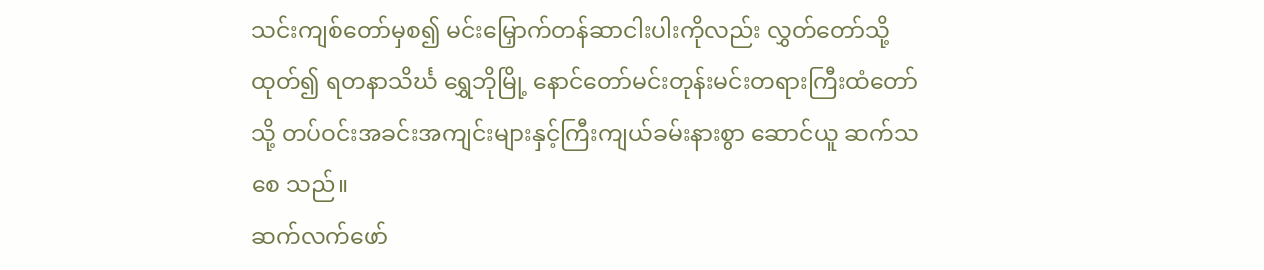သင်းကျစ်တော်မှစ၍ မင်းမြှောက်တန်ဆာငါးပါးကိုလည်း လွှတ်တော်သို့ထုတ်၍ ရတနာသိင်္ဃ ရွှေဘိုမြို့ နောင်တော်မင်းတုန်းမင်းတရားကြီးထံတော်သို့ တပ်ဝင်းအခင်းအကျင်းများနှင့်ကြီးကျယ်ခမ်းနားစွာ ဆောင်ယူ ဆက်သစေ သည်။
ဆက်လက်ဖော်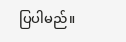ပြပါမည်။